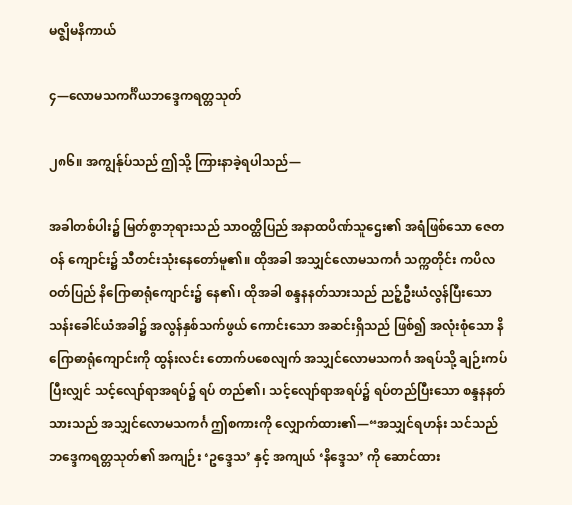မဇ္ဈိမနိကာယ်

၄—လောမသကင်္ဂိယဘဒ္ဒေကရတ္တသုတ်

၂၈၆။ အကျွန်ုပ်သည် ဤသို့ ကြားနာခဲ့ရပါသည်—

အခါတစ်ပါး၌ မြတ်စွာဘုရားသည် သာဝတ္ထိပြည် အနာထပိဏ်သူဌေး၏ အရံဖြစ်သော ဇေတဝန် ကျောင်း၌ သီတင်းသုံးနေတော်မူ၏။ ထိုအခါ အသျှင်လောမသကင်္ဂ သက္ကတိုင်း ကပိလဝတ်ပြည် နိဂြောဓာရုံကျောင်း၌ နေ၏၊ ထိုအခါ စန္ဒနနတ်သားသည် ညဉ့်ဦးယံလွန်ပြီးသော သန်းခေါင်ယံအခါ၌ အလွန်နှစ်သက်ဖွယ် ကောင်းသော အဆင်းရှိသည် ဖြစ်၍ အလုံးစုံသော နိဂြောဓာရုံကျောင်းကို ထွန်းလင်း တောက်ပစေလျက် အသျှင်လောမသကင်္ဂ အရပ်သို့ ချဉ်းကပ်ပြီးလျှင် သင့်လျော်ရာအရပ်၌ ရပ် တည်၏၊ သင့်လျော်ရာအရပ်၌ ရပ်တည်ပြီးသော စန္ဒနနတ်သားသည် အသျှင်လောမသကင်္ဂ ဤစကားကို လျှောက်ထား၏—“အသျှင်ရဟန်း သင်သည် ဘဒ္ဒေကရတ္တသုတ်၏ အကျဉ်း ‘ဥဒ္ဒေသ’ နှင့် အကျယ် ‘နိဒ္ဒေသ’ ကို ဆောင်ထား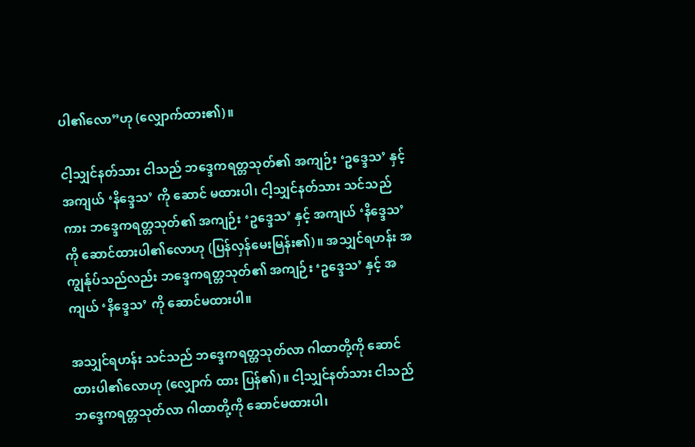ပါ၏လော”ဟု (လျှောက်ထား၏)။

ငါ့သျှင်နတ်သား ငါသည် ဘဒ္ဒေကရတ္တသုတ်၏ အကျဉ်း ‘ဥဒ္ဒေသ’ နှင့် အကျယ် ‘နိဒ္ဒေသ’ ကို ဆောင် မထားပါ၊ ငါ့သျှင်နတ်သား သင်သည်ကား ဘဒ္ဒေကရတ္တသုတ်၏ အကျဉ်း ‘ဥဒ္ဒေသ’ နှင့် အကျယ် ‘နိဒ္ဒေသ’ကို ဆောင်ထားပါ၏လောဟု (ပြန်လှန်မေးမြန်း၏)။ အသျှင်ရဟန်း အကျွန်ုပ်သည်လည်း ဘဒ္ဒေကရတ္တသုတ်၏ အကျဉ်း ‘ဥဒ္ဒေသ’ နှင့် အကျယ် ‘နိဒ္ဒေသ’ ကို ဆောင်မထားပါ။

အသျှင်ရဟန်း သင်သည် ဘဒ္ဒေကရတ္တသုတ်လာ ဂါထာတို့ကို ဆောင်ထားပါ၏လောဟု (လျှောက် ထား ပြန်၏)။ ငါ့သျှင်နတ်သား ငါသည် ဘဒ္ဒေကရတ္တသုတ်လာ ဂါထာတို့ကို ဆောင်မထားပါ၊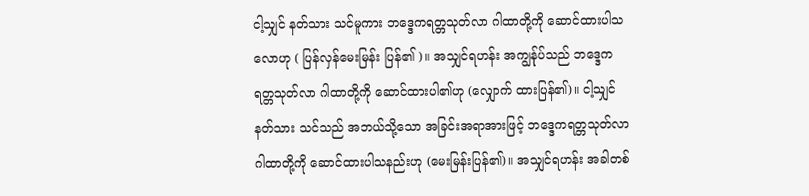ငါ့သျှင် နတ်သား သင်မူကား ဘဒ္ဒေကရတ္တသုတ်လာ ဂါထာတို့ကို ဆောင်ထားပါသလောဟု ( ပြန်လှန်မေးမြန်း ပြန်၏ )။ အသျှင်ရဟန်း အကျွန်ုပ်သည် ဘဒ္ဒေကရတ္တသုတ်လာ ဂါထာတို့ကို ဆောင်ထားပါ၏ဟု (လျှောက် ထားပြန်၏)။ ငါ့သျှင်နတ်သား သင်သည် အဘယ်သို့သော အခြင်းအရာအားဖြင့် ဘဒ္ဒေကရတ္တသုတ်လာ ဂါထာတို့ကို ဆောင်ထားပါသနည်းဟု (မေးမြန်းပြန်၏)။ အသျှင်ရဟန်း အခါတစ်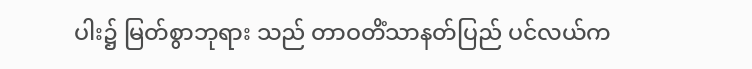ပါး၌ မြတ်စွာဘုရား သည် တာဝတိံသာနတ်ပြည် ပင်လယ်က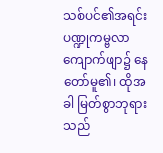သစ်ပင်၏အရင်း ပဏ္ဍုကမ္ဗလာကျောက်ဖျာ၌ နေတော်မူ၏၊ ထိုအခါ မြတ်စွာဘုရားသည်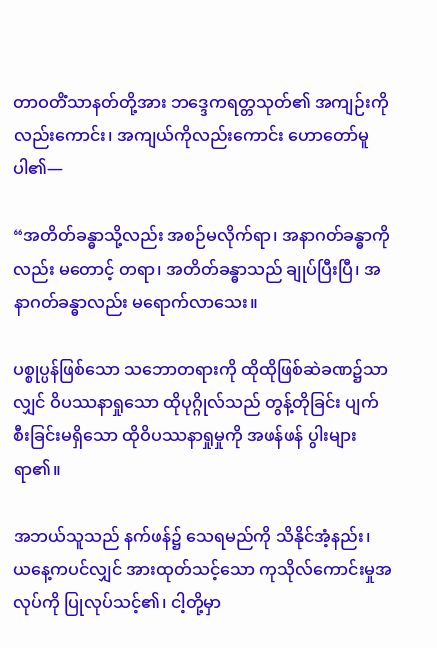တာဝတိံသာနတ်တို့အား ဘဒ္ဒေကရတ္တသုတ်၏ အကျဉ်းကိုလည်းကောင်း၊ အကျယ်ကိုလည်းကောင်း ဟောတော်မူပါ၏—

“အတိတ်ခန္ဓာသို့လည်း အစဉ်မလိုက်ရာ၊ အနာဂတ်ခန္ဓာကိုလည်း မတောင့် တရာ၊ အတိတ်ခန္ဓာသည် ချုပ်ပြီးပြီ၊ အနာဂတ်ခန္ဓာလည်း မရောက်လာသေး။

ပစ္စုပ္ပန်ဖြစ်သော သဘောတရားကို ထိုထိုဖြစ်ဆဲခဏ၌သာလျှင် ဝိပဿနာရှုသော ထိုပုဂ္ဂိုလ်သည် တွန့်တိုခြင်း ပျက်စီးခြင်းမရှိသော ထိုဝိပဿနာရှုမှုကို အဖန်ဖန် ပွါးများရာ၏။

အဘယ်သူသည် နက်ဖန်၌ သေရမည်ကို သိနိုင်အံ့နည်း၊ ယနေ့ကပင်လျှင် အားထုတ်သင့်သော ကုသိုလ်ကောင်းမှုအလုပ်ကို ပြုလုပ်သင့်၏၊ ငါ့တို့မှာ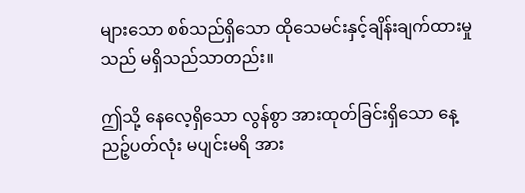များသော စစ်သည်ရှိသော ထိုသေမင်းနှင့်ချိန်းချက်ထားမှုသည် မရှိသည်သာတည်း။

ဤသို့ နေလေ့ရှိသော လွန်စွာ အားထုတ်ခြင်းရှိသော နေ့ညဉ့်ပတ်လုံး မပျင်းမရိ အား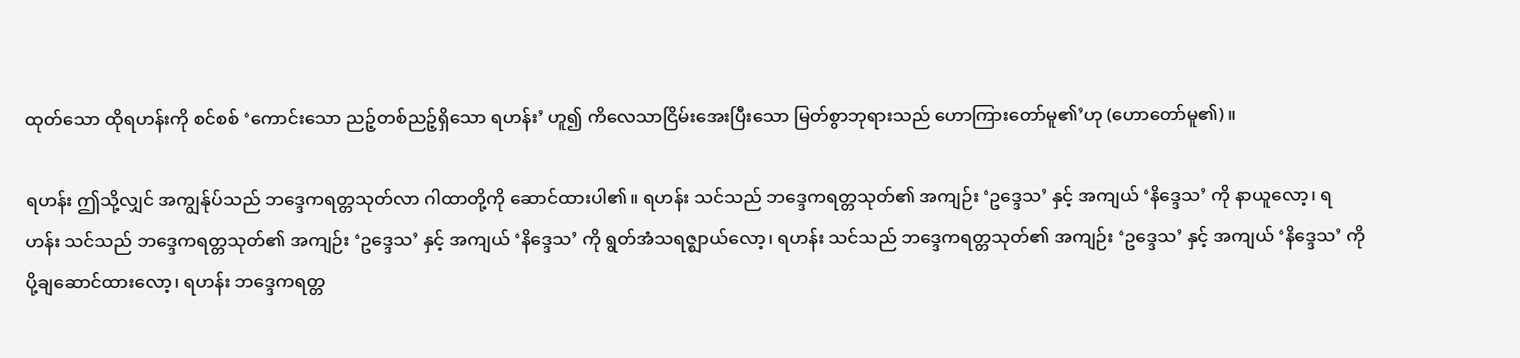ထုတ်သော ထိုရဟန်းကို စင်စစ် ‘ကောင်းသော ညဉ့်တစ်ညဉ့်ရှိသော ရဟန်း’ ဟူ၍ ကိလေသာငြိမ်းအေးပြီးသော မြတ်စွာဘုရားသည် ဟောကြားတော်မူ၏’ဟု (ဟောတော်မူ၏)။

ရဟန်း ဤသို့လျှင် အကျွန်ုပ်သည် ဘဒ္ဒေကရတ္တသုတ်လာ ဂါထာတို့ကို ဆောင်ထားပါ၏။ ရဟန်း သင်သည် ဘဒ္ဒေကရတ္တသုတ်၏ အကျဉ်း ‘ဥဒ္ဒေသ’ နှင့် အကျယ် ‘နိဒ္ဒေသ’ ကို နာယူလော့၊ ရဟန်း သင်သည် ဘဒ္ဒေကရတ္တသုတ်၏ အကျဉ်း ‘ဥဒ္ဒေသ’ နှင့် အကျယ် ‘နိဒ္ဒေသ’ ကို ရွတ်အံသရဇ္ဈာယ်လော့၊ ရဟန်း သင်သည် ဘဒ္ဒေကရတ္တသုတ်၏ အကျဉ်း ‘ဥဒ္ဒေသ’ နှင့် အကျယ် ‘နိဒ္ဒေသ’ ကို ပို့ချဆောင်ထားလော့၊ ရဟန်း ဘဒ္ဒေကရတ္တ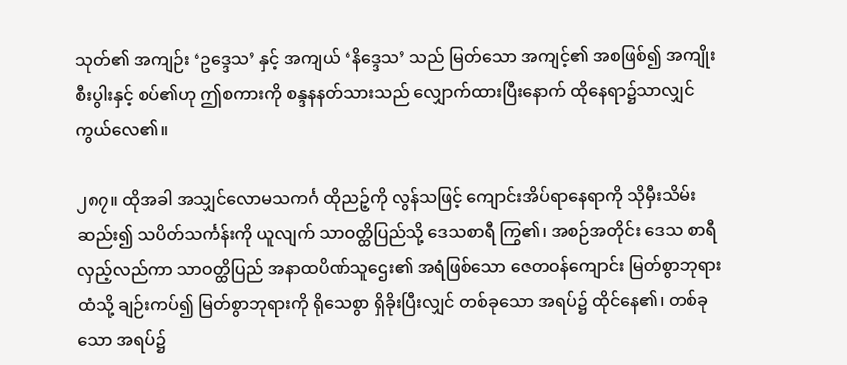သုတ်၏ အကျဉ်း ‘ဥဒ္ဒေသ’ နှင့် အကျယ် ‘နိဒ္ဒေသ’ သည် မြတ်သော အကျင့်၏ အစဖြစ်၍ အကျိုးစီးပွါးနှင့် စပ်၏ဟု ဤစကားကို စန္ဒနနတ်သားသည် လျှောက်ထားပြီးနောက် ထိုနေရာ၌သာလျှင် ကွယ်လေ၏။

၂၈၇။ ထိုအခါ အသျှင်လောမသကင်္ဂ ထိုညဉ့်ကို လွန်သဖြင့် ကျောင်းအိပ်ရာနေရာကို သိုမှီးသိမ်းဆည်း၍ သပိတ်သင်္ကန်းကို ယူလျက် သာဝတ္ထိပြည်သို့ ဒေသစာရီ ကြွ၏၊ အစဉ်အတိုင်း ဒေသ စာရီလှည့်လည်ကာ သာဝတ္ထိပြည် အနာထပိဏ်သူဌေး၏ အရံဖြစ်သော ဇေတဝန်ကျောင်း မြတ်စွာဘုရား ထံသို့ ချဉ်းကပ်၍ မြတ်စွာဘုရားကို ရိုသေစွာ ရှိခိုးပြီးလျှင် တစ်ခုသော အရပ်၌ ထိုင်နေ၏၊ တစ်ခုသော အရပ်၌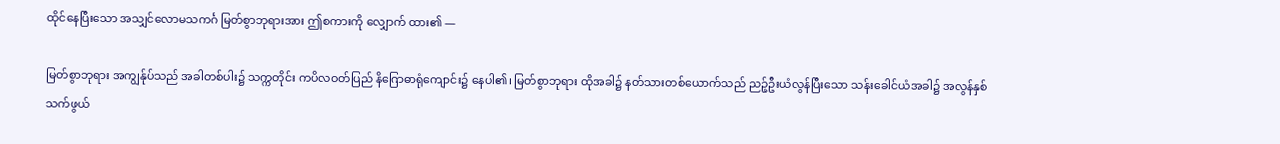ထိုင်နေပြီးသော အသျှင်လောမသကင်္ဂ မြတ်စွာဘုရားအား ဤစကားကို လျှောက် ထား၏ —

မြတ်စွာဘုရား အကျွန်ုပ်သည် အခါတစ်ပါး၌ သက္ကတိုင်း ကပိလဝတ်ပြည် နိဂြောဓာရုံကျောင်း၌ နေပါ၏၊ မြတ်စွာဘုရား ထိုအခါ၌ နတ်သားတစ်ယောက်သည် ညဉ့်ဦးယံလွန်ပြီးသော သန်းခေါင်ယံအခါ၌ အလွန်နှစ်သက်ဖွယ်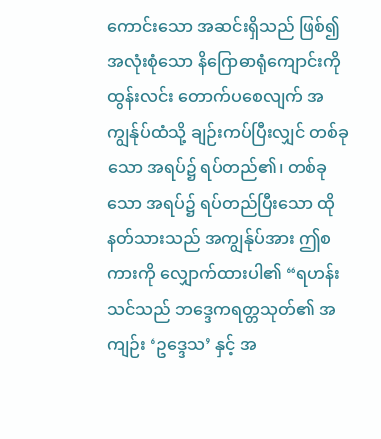ကောင်းသော အဆင်းရှိသည် ဖြစ်၍ အလုံးစုံသော နိဂြောဓာရုံကျောင်းကို ထွန်းလင်း တောက်ပစေလျက် အကျွန်ုပ်ထံသို့ ချဉ်းကပ်ပြီးလျှင် တစ်ခုသော အရပ်၌ ရပ်တည်၏၊ တစ်ခုသော အရပ်၌ ရပ်တည်ပြီးသော ထိုနတ်သားသည် အကျွန်ုပ်အား ဤစကားကို လျှောက်ထားပါ၏ “ရဟန်း သင်သည် ဘဒ္ဒေကရတ္တသုတ်၏ အကျဉ်း ‘ဥဒ္ဒေသ’ နှင့် အ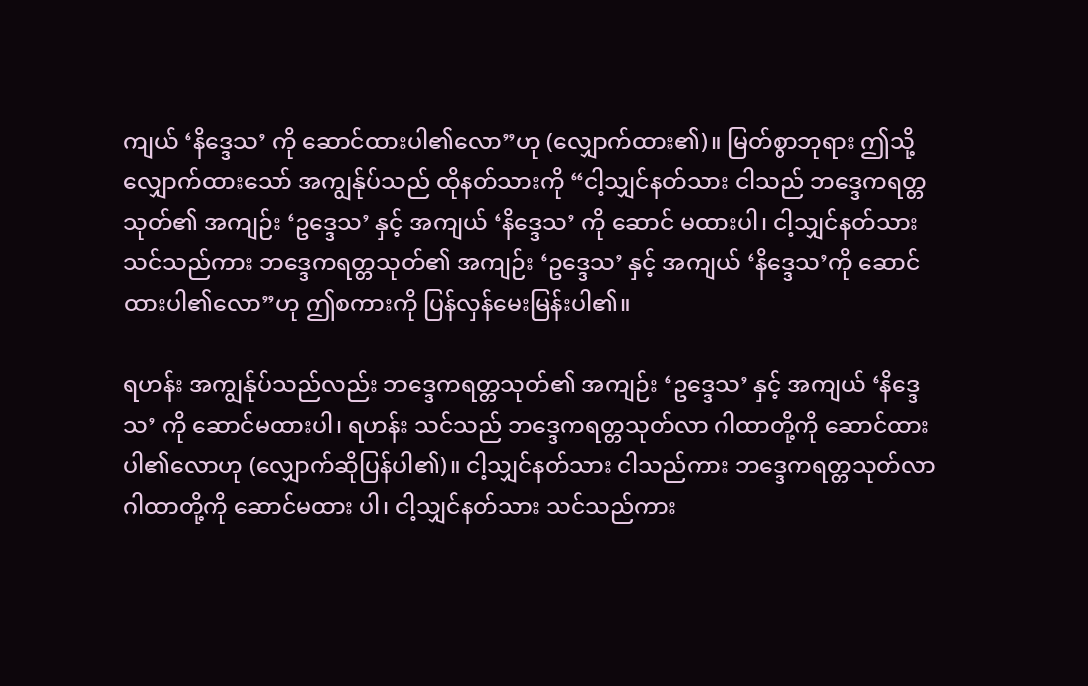ကျယ် ‘နိဒ္ဒေသ’ ကို ဆောင်ထားပါ၏လော”ဟု (လျှောက်ထား၏)။ မြတ်စွာဘုရား ဤသို့ လျှောက်ထားသော် အကျွန်ုပ်သည် ထိုနတ်သားကို “ငါ့သျှင်နတ်သား ငါသည် ဘဒ္ဒေကရတ္တသုတ်၏ အကျဉ်း ‘ဥဒ္ဒေသ’ နှင့် အကျယ် ‘နိဒ္ဒေသ’ ကို ဆောင် မထားပါ၊ ငါ့သျှင်နတ်သား သင်သည်ကား ဘဒ္ဒေကရတ္တသုတ်၏ အကျဉ်း ‘ဥဒ္ဒေသ’ နှင့် အကျယ် ‘နိဒ္ဒေသ’ကို ဆောင်ထားပါ၏လော”ဟု ဤစကားကို ပြန်လှန်မေးမြန်းပါ၏။

ရဟန်း အကျွန်ုပ်သည်လည်း ဘဒ္ဒေကရတ္တသုတ်၏ အကျဉ်း ‘ဥဒ္ဒေသ’ နှင့် အကျယ် ‘နိဒ္ဒေသ’ ကို ဆောင်မထားပါ၊ ရဟန်း သင်သည် ဘဒ္ဒေကရတ္တသုတ်လာ ဂါထာတို့ကို ဆောင်ထားပါ၏လောဟု (လျှောက်ဆိုပြန်ပါ၏)။ ငါ့သျှင်နတ်သား ငါသည်ကား ဘဒ္ဒေကရတ္တသုတ်လာ ဂါထာတို့ကို ဆောင်မထား ပါ၊ ငါ့သျှင်နတ်သား သင်သည်ကား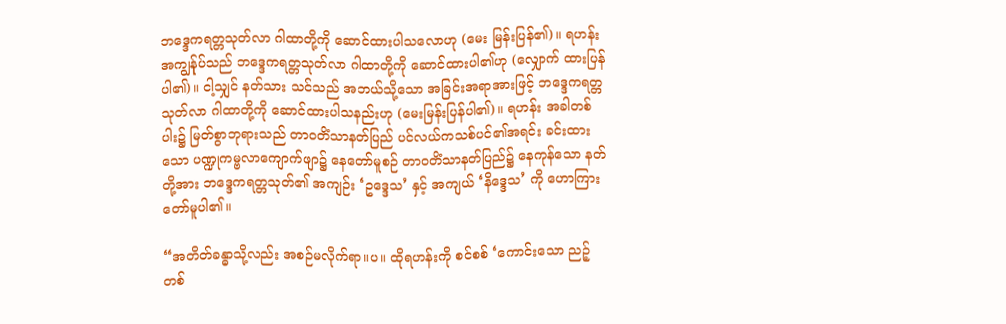ဘဒ္ဒေကရတ္တသုတ်လာ ဂါထာတို့ကို ဆောင်ထားပါသလောဟု (မေး မြန်းပြန်၏)။ ရဟန်း အကျွန်ုပ်သည် ဘဒ္ဒေကရတ္တသုတ်လာ ဂါထာတို့ကို ဆောင်ထားပါ၏ဟု (လျှောက် ထားပြန်ပါ၏)။ ငါ့သျှင် နတ်သား သင်သည် အဘယ်သို့သော အခြင်းအရာအားဖြင့် ဘဒ္ဒေကရတ္တသုတ်လာ ဂါထာတို့ကို ဆောင်ထားပါသနည်းဟု (မေးမြန်းပြန်ပါ၏)။ ရဟန်း အခါတစ်ပါး၌ မြတ်စွာဘုရားသည် တာဝတိံသာနတ်ပြည် ပင်လယ်ကသစ်ပင်၏အရင်း ခင်းထားသော ပဏ္ဍုကမ္ဗလာကျောက်ဖျာ၌ နေတော်မူစဉ် တာဝတိံသာနတ်ပြည်၌ နေကုန်သော နတ်တို့အား ဘဒ္ဒေကရတ္တသုတ်၏ အကျဉ်း ‘ဥဒ္ဒေသ’ နှင့် အကျယ် ‘နိဒ္ဒေသ’ ကို ဟောကြားတော်မူပါ၏။

“အတိတ်ခန္ဓာသို့လည်း အစဉ်မလိုက်ရာ။ပ။ ထိုရဟန်းကို စင်စစ် ‘ကောင်းသော ညဉ့်တစ်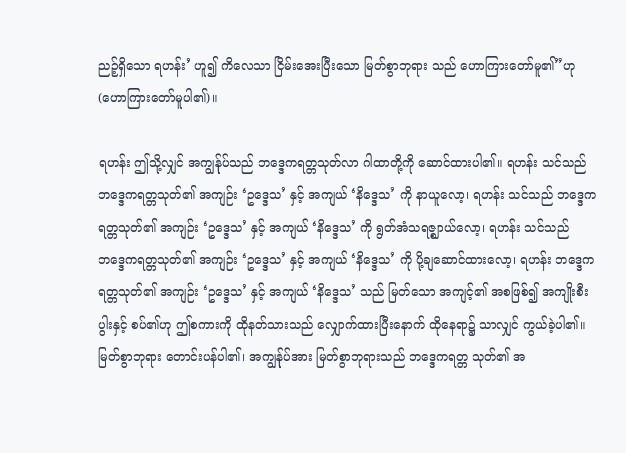ညဉ့်ရှိသော ရဟန်း’ ဟူ၍ ကိလေသာ ငြိမ်းအေးပြီးသော မြတ်စွာဘုရား သည် ဟောကြားတော်မူ၏”ဟု (ဟောကြားတော်မူပါ၏)။

ရဟန်း ဤသို့လျှင် အကျွန်ုပ်သည် ဘဒ္ဒေကရတ္တသုတ်လာ ဂါထာတို့ကို ဆောင်ထားပါ၏။ ရဟန်း သင်သည် ဘဒ္ဒေကရတ္တသုတ်၏ အကျဉ်း ‘ဥဒ္ဒေသ’ နှင့် အကျယ် ‘နိဒ္ဒေသ’ ကို နာယူလော့၊ ရဟန်း သင်သည် ဘဒ္ဒေကရတ္တသုတ်၏ အကျဉ်း ‘ဥဒ္ဒေသ’ နှင့် အကျယ် ‘နိဒ္ဒေသ’ ကို ရွတ်အံသရဇ္ဈာယ်လော့၊ ရဟန်း သင်သည် ဘဒ္ဒေကရတ္တသုတ်၏ အကျဉ်း ‘ဥဒ္ဒေသ’ နှင့် အကျယ် ‘နိဒ္ဒေသ’ ကို ပို့ချဆောင်ထားလော့၊ ရဟန်း ဘဒ္ဒေကရတ္တသုတ်၏ အကျဉ်း ‘ဥဒ္ဒေသ’ နှင့် အကျယ် ‘နိဒ္ဒေသ’ သည် မြတ်သော အကျင့်၏ အစဖြစ်၍ အကျိုးစီးပွါးနှင့် စပ်၏ဟု ဤစကားကို ထိုနတ်သားသည် လျှောက်ထားပြီးနောက် ထိုနေရာ၌ သာလျှင် ကွယ်ခဲ့ပါ၏။ မြတ်စွာဘုရား တောင်းပန်ပါ၏၊ အကျွန်ုပ်အား မြတ်စွာဘုရားသည် ဘဒ္ဒေကရတ္တ သုတ်၏ အ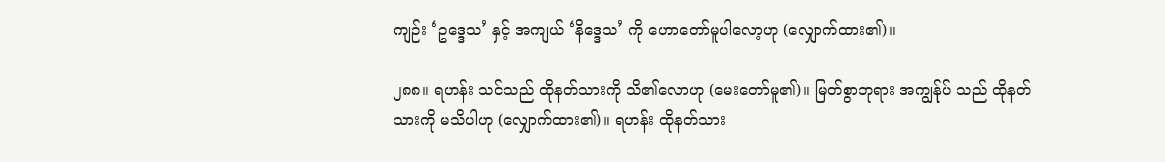ကျဉ်း ‘ဥဒ္ဒေသ’ နှင့် အကျယ် ‘နိဒ္ဒေသ’ ကို ဟောတော်မူပါလော့ဟု (လျှောက်ထား၏)။

၂၈၈။ ရဟန်း သင်သည် ထိုနတ်သားကို သိ၏လောဟု (မေးတော်မူ၏)။ မြတ်စွာဘုရား အကျွန်ုပ် သည် ထိုနတ်သားကို မသိပါဟု (လျှောက်ထား၏)။ ရဟန်း ထိုနတ်သား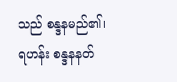သည် စန္ဒနမည်၏၊ ရဟန်း စန္ဒနနတ်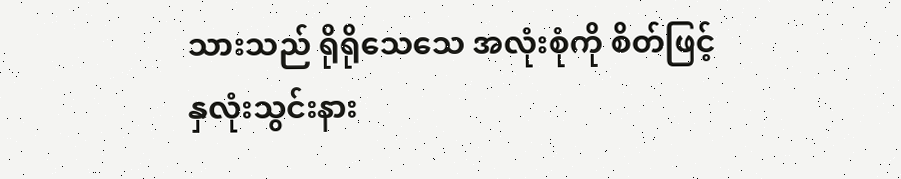သားသည် ရိုရိုသေသေ အလုံးစုံကို စိတ်ဖြင့် နှလုံးသွင်းနား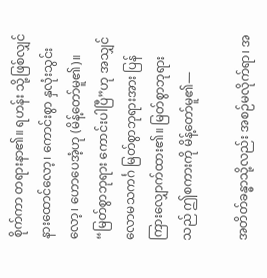စိုက်ကာ တရားနာ၏။ ရဟန်း သို့ဖြစ်လျှင် နားထောင်လော့၊ ကောင်းစွာ နှလုံးသွင်းလော့၊ ဟောပေအံ့ဟု (မိန့်တော်မူ၏)။ “မြတ်စွာဘုရား ကောင်းပါပြီ”ဟု အသျှင်လောမသကင်္ဂ မြတ်စွာဘုရားအား ပြန်ကြားလျှောက်ထား၏။ မြတ်စွာဘုရားသည် ဤစကားကို မိန့်တော်မူ၏—

အတိတ်ခန္ဓာသို့လည်း အစဉ်မလိုက်ရာ၊ အ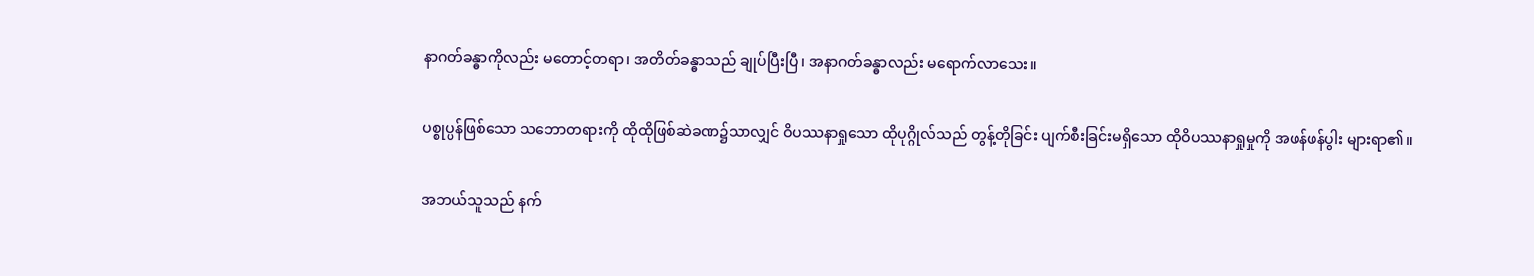နာဂတ်ခန္ဓာကိုလည်း မတောင့်တရာ၊ အတိတ်ခန္ဓာသည် ချုပ်ပြီးပြီ၊ အနာဂတ်ခန္ဓာလည်း မရောက်လာသေး။

ပစ္စုပ္ပန်ဖြစ်သော သဘောတရားကို ထိုထိုဖြစ်ဆဲခဏ၌သာလျှင် ဝိပဿနာရှုသော ထိုပုဂ္ဂိုလ်သည် တွန့်တိုခြင်း ပျက်စီးခြင်းမရှိသော ထိုဝိပဿနာရှုမှုကို အဖန်ဖန်ပွါး များရာ၏။

အဘယ်သူသည် နက်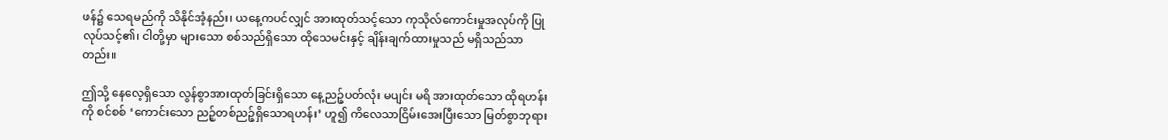ဖန်၌ သေရမည်ကို သိနိုင်အံ့နည်း၊ ယနေ့ကပင်လျှင် အားထုတ်သင့်သော ကုသိုလ်ကောင်းမှုအလုပ်ကို ပြုလုပ်သင့်၏၊ ငါတို့မှာ များသော စစ်သည်ရှိသော ထိုသေမင်းနှင့် ချိန်းချက်ထားမှုသည် မရှိသည်သာတည်း။

ဤသို့ နေလေ့ရှိသော လွန်စွာအားထုတ်ခြင်းရှိသော နေ့ညဉ့်ပတ်လုံး မပျင်း မရိ အားထုတ်သော ထိုရဟန်းကို စင်စစ် ‘ကောင်းသော ညဉ့်တစ်ညဉ့်ရှိသောရဟန်း’ ဟူ၍ ကိလေသာငြိမ်းအေးပြီးသော မြတ်စွာဘုရား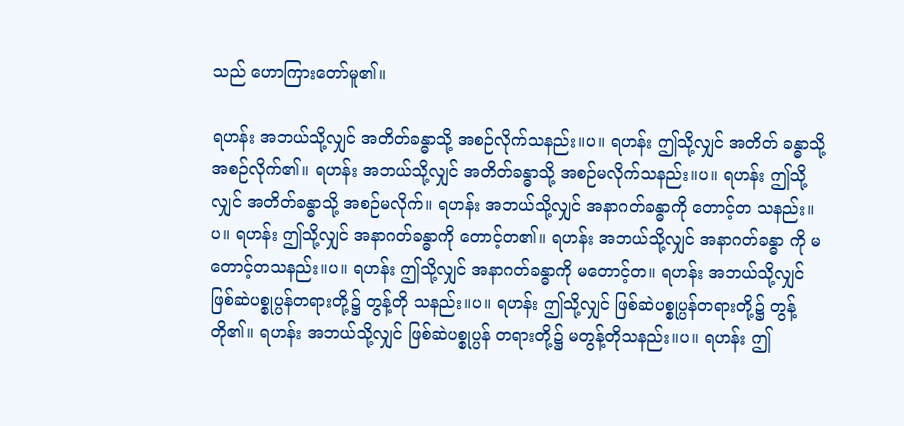သည် ဟောကြားတော်မူ၏။

ရဟန်း အဘယ်သို့လျှင် အတိတ်ခန္ဓာသို့ အစဉ်လိုက်သနည်း။ပ။ ရဟန်း ဤသို့လျှင် အတိတ် ခန္ဓာသို့ အစဉ်လိုက်၏။ ရဟန်း အဘယ်သို့လျှင် အတိတ်ခန္ဓာသို့ အစဉ်မလိုက်သနည်း။ပ။ ရဟန်း ဤသို့လျှင် အတိတ်ခန္ဓာသို့ အစဉ်မလိုက်။ ရဟန်း အဘယ်သို့လျှင် အနာဂတ်ခန္ဓာကို တောင့်တ သနည်း။ပ။ ရဟန်း ဤသို့လျှင် အနာဂတ်ခန္ဓာကို တောင့်တ၏။ ရဟန်း အဘယ်သို့လျှင် အနာဂတ်ခန္ဓာ ကို မတောင့်တသနည်း။ပ။ ရဟန်း ဤသို့လျှင် အနာဂတ်ခန္ဓာကို မတောင့်တ။ ရဟန်း အဘယ်သို့လျှင် ဖြစ်ဆဲပစ္စုပ္ပန်တရားတို့၌ တွန့်တို သနည်း။ပ။ ရဟန်း ဤသို့လျှင် ဖြစ်ဆဲပစ္စုပ္ပန်တရားတို့၌ တွန့်တို၏။ ရဟန်း အဘယ်သို့လျှင် ဖြစ်ဆဲပစ္စုပ္ပန် တရားတို့၌ မတွန့်တိုသနည်း။ပ။ ရဟန်း ဤ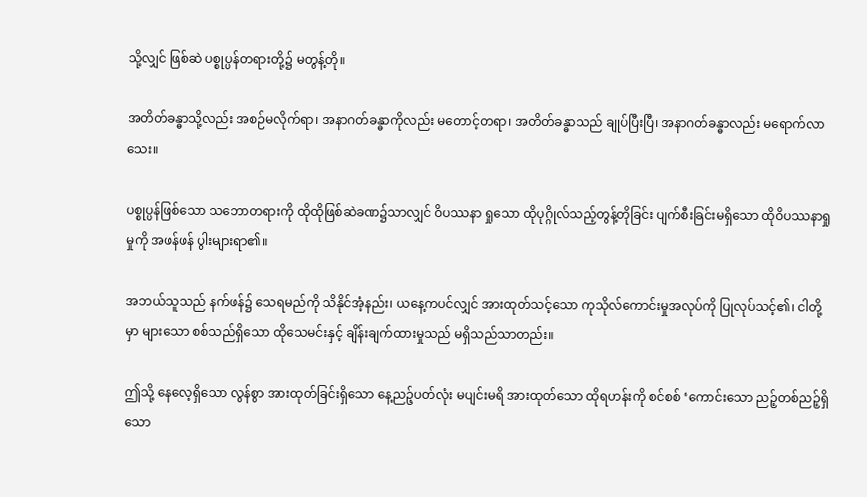သို့လျှင် ဖြစ်ဆဲ ပစ္စုပ္ပန်တရားတို့၌ မတွန့်တို။

အတိတ်ခန္ဓာသို့လည်း အစဉ်မလိုက်ရာ၊ အနာဂတ်ခန္ဓာကိုလည်း မတောင့်တရာ၊ အတိတ်ခန္ဓာသည် ချုပ်ပြီးပြီ၊ အနာဂတ်ခန္ဓာလည်း မရောက်လာသေး။

ပစ္စုပ္ပန်ဖြစ်သော သဘောတရားကို ထိုထိုဖြစ်ဆဲခဏ၌သာလျှင် ဝိပဿနာ ရှုသော ထိုပုဂ္ဂိုလ်သည့်တွန့်တိုခြင်း ပျက်စီးခြင်းမရှိသော ထိုဝိပဿနာရှုမှုကို အဖန်ဖန် ပွါးများရာ၏။

အဘယ်သူသည် နက်ဖန်၌ သေရမည်ကို သိနိုင်အံ့နည်း၊ ယနေ့ကပင်လျှင် အားထုတ်သင့်သော ကုသိုလ်ကောင်းမှုအလုပ်ကို ပြုလုပ်သင့်၏၊ ငါတို့မှာ များသော စစ်သည်ရှိသော ထိုသေမင်းနှင့် ချိန်းချက်ထားမှုသည် မရှိသည်သာတည်း။

ဤသို့ နေလေ့ရှိသော လွန်စွာ အားထုတ်ခြင်းရှိသော နေ့ညဉ့်ပတ်လုံး မပျင်းမရိ အားထုတ်သော ထိုရဟန်းကို စင်စစ် ‘ကောင်းသော ညဉ့်တစ်ညဉ့်ရှိသော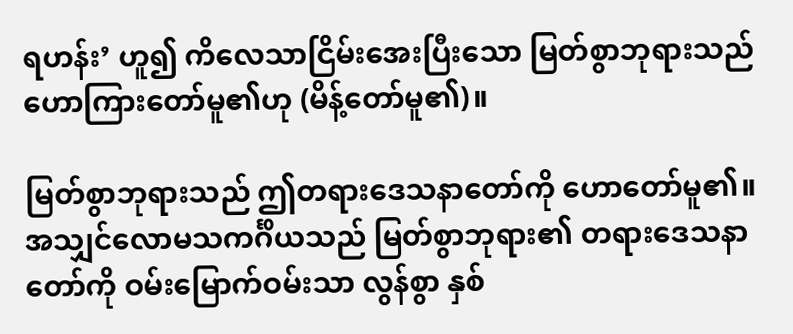ရဟန်း’ ဟူ၍ ကိလေသာငြိမ်းအေးပြီးသော မြတ်စွာဘုရားသည် ဟောကြားတော်မူ၏ဟု (မိန့်တော်မူ၏)။

မြတ်စွာဘုရားသည် ဤတရားဒေသနာတော်ကို ဟောတော်မူ၏။ အသျှင်လောမသကင်္ဂိယသည် မြတ်စွာဘုရား၏ တရားဒေသနာတော်ကို ဝမ်းမြောက်ဝမ်းသာ လွန်စွာ နှစ်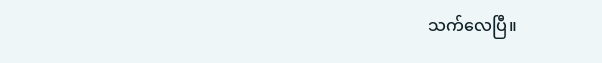သက်လေပြီ။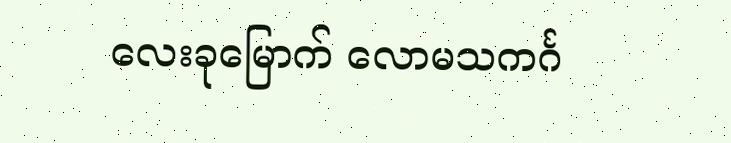လေးခုမြောက် လောမသကင်္ဂ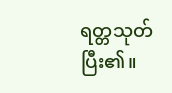ရတ္တသုတ် ပြီး၏။